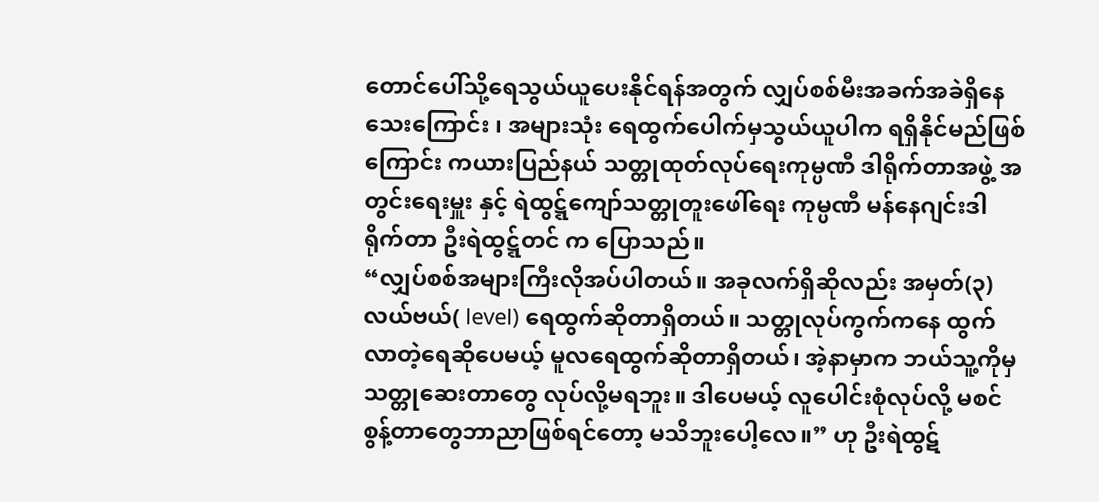တောင်ပေါ်သို့ရေသွယ်ယူပေးနိုင်ရန်အတွက် လျှပ်စစ်မီးအခက်အခဲရှိနေသေးကြောင်း ၊ အများသုံး ရေထွက်ပေါက်မှသွယ်ယူပါက ရရှိနိုင်မည်ဖြစ်ကြောင်း ကယားပြည်နယ် သတ္တုထုတ်လုပ်ရေးကုမ္ပဏီ ဒါရိုက်တာအဖွဲ့ အတွင်းရေးမှူး နှင့် ရဲထွဋ္ဋ်ကျော်သတ္တုတူးဖေါ်ရေး ကုမ္ပဏီ မန်နေဂျင်းဒါရိုက်တာ ဦးရဲထွဋ္ဋ်တင် က ပြောသည်။
“လျှပ်စစ်အများကြီးလိုအပ်ပါတယ်။ အခုလက်ရှိဆိုလည်း အမှတ်(၃) လယ်ဗယ်( level) ရေထွက်ဆိုတာရှိတယ်။ သတ္တုလုပ်ကွက်ကနေ ထွက်လာတဲ့ရေဆိုပေမယ့် မူလရေထွက်ဆိုတာရှိတယ်၊ အဲ့နာမှာက ဘယ်သူ့ကိုမှ သတ္တုဆေးတာတွေ လုပ်လို့မရဘူး။ ဒါပေမယ့် လူပေါင်းစုံလုပ်လို့ မစင်စွန့်တာတွေဘာညာဖြစ်ရင်တော့ မသိဘူးပေါ့လေ။” ဟု ဦးရဲထွဋ်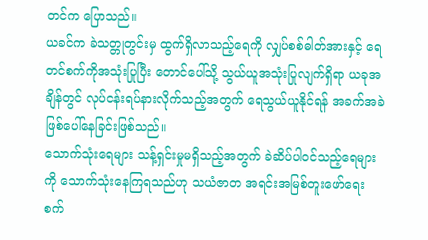တင်က ပြောသည်။
ယခင်က ခဲသတ္တုတွင်းမှ ထွက်ရှိလာသည့်ရေကို လျှပ်စစ်ဓါတ်အားနှင့် ရေတင်စက်ကိုအသုံးပြုပြီး တောင်ပေါ်သို့ သွယ်ယူအသုံးပြုလျက်ရှိရာ ယခုအချိန်တွင် လုပ်ငန်းရပ်နားလိုက်သည့်အတွက် ရေသွယ်ယူနိုင်ရန် အခက်အခဲဖြစ်ပေါ်နေခြင်းဖြစ်သည်။
သောက်သုံးရေများ သန့်ရှင်းမှုမရှိသည့်အတွက် ခဲဆိပ်ပါဝင်သည့်ရေများကို သောက်သုံးနေကြရသည်ဟု သယံဇာတ အရင်းအမြစ်တူးဖော်ရေး စက်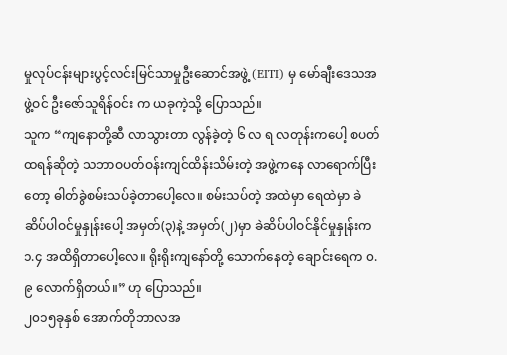မှုလုပ်ငန်းများပွင့်လင်းမြင်သာမှုဦးဆောင်အဖွဲ့ (EITI) မှ မော်ချီးဒေသအဖွဲ့ဝင် ဦးဇော်သူရိန်ဝင်း က ယခုကဲ့သို့ ပြောသည်။
သူက “ကျနောတို့ဆီ လာသွားတာ လွန်ခဲ့တဲ့ ၆ လ ရ လတုန်းကပေါ့ စပတ်ထရန်ဆိုတဲ့ သဘာဝပတ်ဝန်းကျင်ထိန်းသိမ်းတဲ့ အဖွဲ့ကနေ လာရောက်ပြီးတော့ ဓါတ်ခွဲစမ်းသပ်ခဲ့တာပေါ့လေ။ စမ်းသပ်တဲ့ အထဲမှာ ရေထဲမှာ ခဲဆိပ်ပါဝင်မှုနှုန်းပေါ့ အမှတ်(၃)နဲ့ အမှတ်(၂)မှာ ခဲဆိပ်ပါဝင်နိုင်မှုနှုန်းက ၁.၄ အထိရှိတာပေါ့လေ။ ရိုးရိုးကျနော်တို့ သောက်နေတဲ့ ချောင်းရေက ၀.၉ လောက်ရှိတယ်။” ဟု ပြောသည်။
၂၀၁၅ခုနှစ် အောက်တိုဘာလအ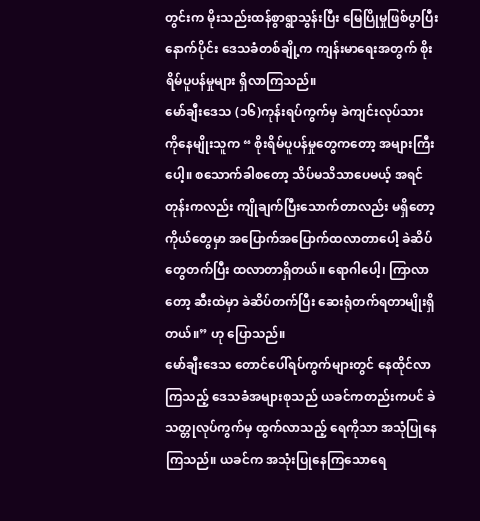တွင်းက မိုးသည်းထန်စွာရွာသွန်းပြီး မြေပြိုမှုဖြစ်ပွာပြီးနောက်ပိုင်း ဒေသခံတစ်ချို့က ကျန်းမာရေးအတွက် စိုးရိမ်ပူပန်မှုများ ရှိလာကြသည်။
မော်ချီးဒေသ (၁၆)ကုန်းရပ်ကွက်မှ ခဲကျင်းလုပ်သား ကိုနေမျိုးသူက “ စိုးရိမ်ပူပန်မှုတွေကတော့ အများကြီးပေါ့။ စသောက်ခါစတော့ သိပ်မသိသာပေမယ့် အရင်တုန်းကလည်း ကျိုချက်ပြီးသောက်တာလည်း မရှိတော့ ကိုယ်တွေမှာ အပြောက်အပြောက်ထလာတာပေါ့ ခဲဆိပ်တွေတက်ပြီး ထလာတာရှိတယ်။ ရောဂါပေါ့၊ ကြာလာတော့ ဆီးထဲမှာ ခဲဆိပ်တက်ပြီး ဆေးရုံတက်ရတာမျိုးရှိတယ်။” ဟု ပြောသည်။
မော်ချီးဒေသ တောင်ပေါ်ရပ်ကွက်များတွင် နေထိုင်လာကြသည့် ဒေသခံအများစုသည် ယခင်ကတည်းကပင် ခဲသတ္တုလုပ်ကွက်မှ ထွက်လာသည့် ရေကိုသာ အသုံပြုနေကြသည်။ ယခင်က အသုံးပြုနေကြသောရေ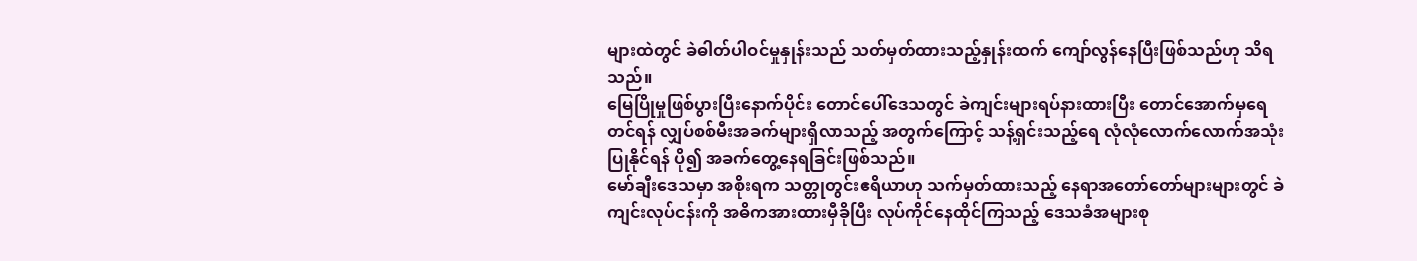များထဲတွင် ခဲဓါတ်ပါဝင်မှုနှုန်းသည် သတ်မှတ်ထားသည့်နှုန်းထက် ကျော်လွန်နေပြီးဖြစ်သည်ဟု သိရသည်။
မြေပြိုမှုဖြစ်ပွားပြီးနောက်ပိုင်း တောင်ပေါ်ဒေသတွင် ခဲကျင်းများရပ်နားထားပြီး တောင်အောက်မှရေတင်ရန် လျှပ်စစ်မီးအခက်များရှိလာသည့် အတွက်ကြောင့် သန့်ရှင်းသည့်ရေ လုံလုံလောက်လောက်အသုံးပြုနိုင်ရန် ပို၍ အခက်တွေ့နေရခြင်းဖြစ်သည်။
မော်ချီးဒေသမှာ အစိုးရက သတ္တုတွင်းဧရိယာဟု သက်မှတ်ထားသည့် နေရာအတော်တော်များများတွင် ခဲကျင်းလုပ်ငန်းကို အဓိကအားထားမှီခိုပြီး လုပ်ကိုင်နေထိုင်ကြသည့် ဒေသခံအများစု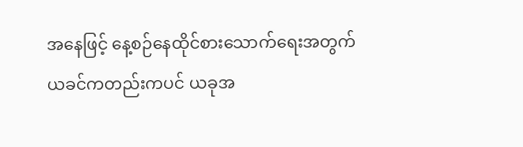အနေဖြင့် နေ့စဉ်နေထိုင်စားသောက်ရေးအတွက် ယခင်ကတည်းကပင် ယခုအ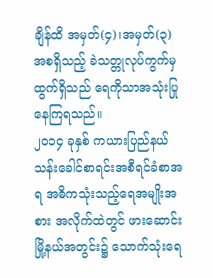ချိန်ထိ အမှတ်(၄)၊အမှတ်(၃) အစရှိသည့် ခဲသတ္တုလုပ်ကွက်မှ ထွက်ရှိသည် ရေကိုသာအသုံးပြုနေကြရသည်။
၂၀၁၄ ခုနှစ် ကယားပြည်နယ် သန်းခေါင်စာရင်းအစီရင်ခံစာအရ အဓိကသုံးသည့်ရေအမျိုးအစား အလိုက်ထဲတွင် ဖားဆောင်းမြို့နယ်အတွင်း၌ သောက်သုံးရေ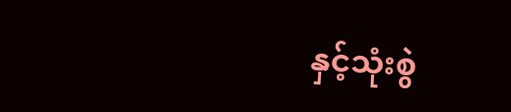နှင့်သုံးစွဲ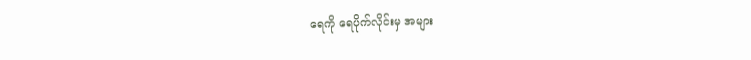ရေကို ရေပိုက်လိုင်းမှ အများ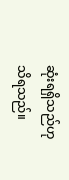ဆုံးရရှိသည်ဟုသိရသည်။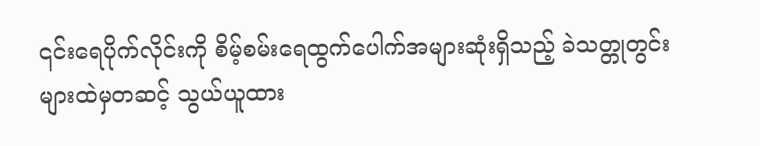၎င်းရေပိုက်လိုင်းကို စိမ့်စမ်းရေထွက်ပေါက်အများဆုံးရှိသည့် ခဲသတ္တုတွင်းများထဲမှတဆင့် သွယ်ယူထား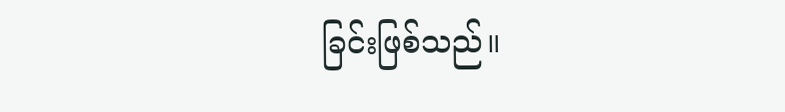ခြင်းဖြစ်သည်။